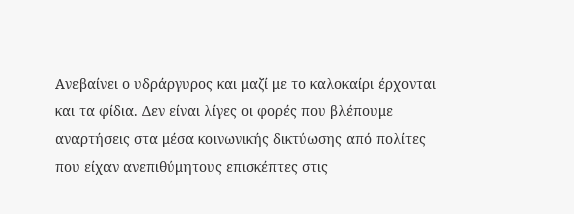Ανεβαίνει ο υδράργυρος και μαζί με το καλοκαίρι έρχονται και τα φίδια. Δεν είναι λίγες οι φορές που βλέπουμε αναρτήσεις στα μέσα κοινωνικής δικτύωσης από πολίτες που είχαν ανεπιθύμητους επισκέπτες στις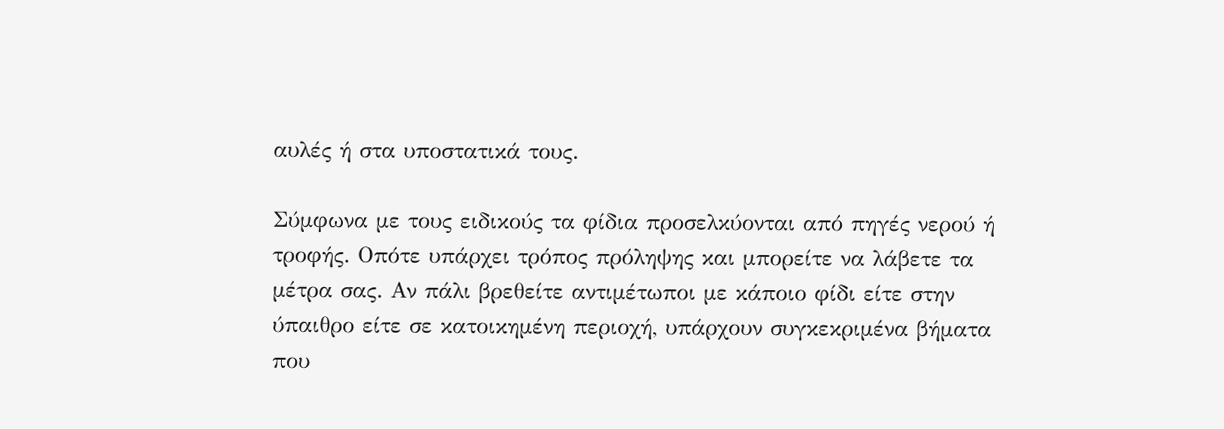αυλές ή στα υποστατικά τους.

Σύμφωνα με τους ειδικούς τα φίδια προσελκύονται από πηγές νερού ή τροφής. Οπότε υπάρχει τρόπος πρόληψης και μπορείτε να λάβετε τα μέτρα σας. Αν πάλι βρεθείτε αντιμέτωποι με κάποιο φίδι είτε στην ύπαιθρο είτε σε κατοικημένη περιοχή, υπάρχουν συγκεκριμένα βήματα που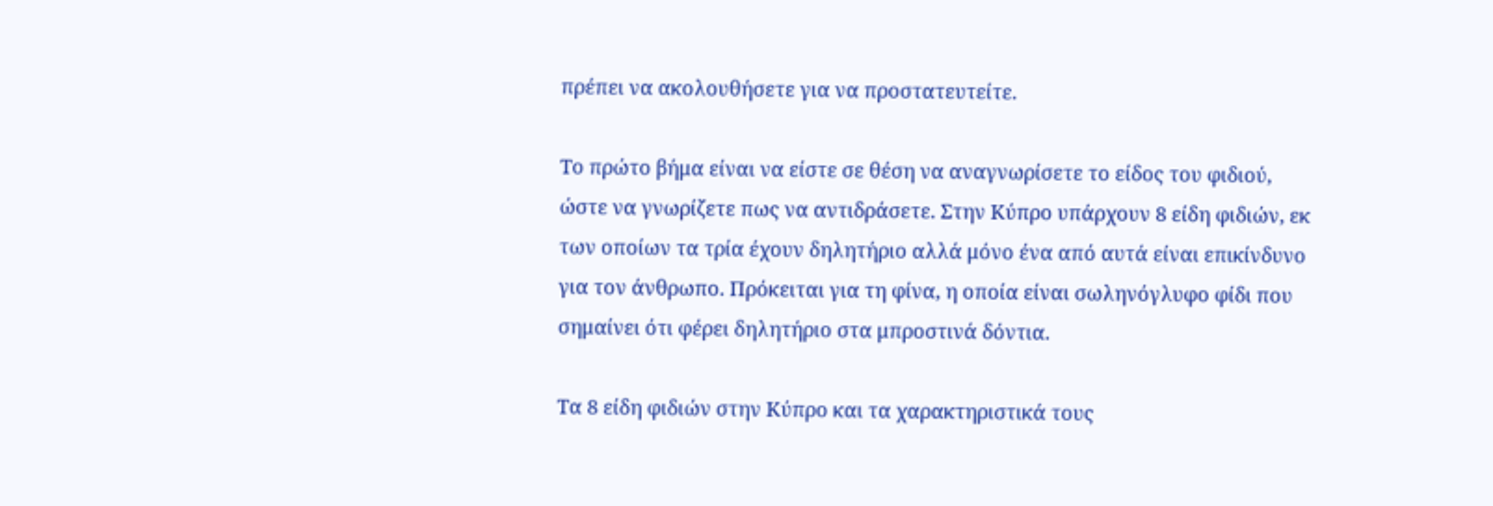πρέπει να ακολουθήσετε για να προστατευτείτε.

Το πρώτο βήμα είναι να είστε σε θέση να αναγνωρίσετε το είδος του φιδιού, ώστε να γνωρίζετε πως να αντιδράσετε. Στην Κύπρο υπάρχουν 8 είδη φιδιών, εκ των οποίων τα τρία έχουν δηλητήριο αλλά μόνο ένα από αυτά είναι επικίνδυνο για τον άνθρωπο. Πρόκειται για τη φίνα, η οποία είναι σωληνόγλυφο φίδι που σημαίνει ότι φέρει δηλητήριο στα μπροστινά δόντια.

Τα 8 είδη φιδιών στην Κύπρο και τα χαρακτηριστικά τους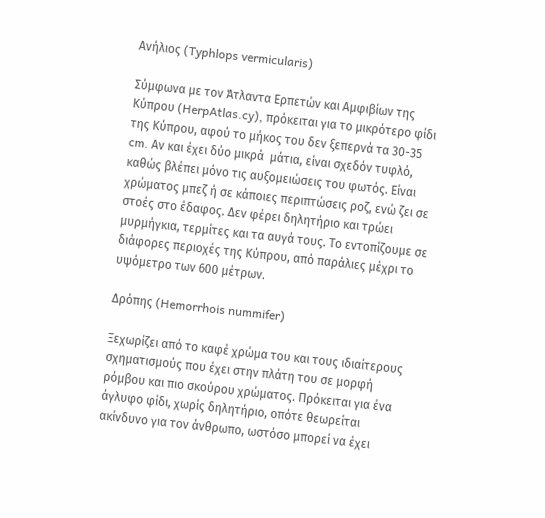Ανήλιος (Typhlops vermicularis)

Σύμφωνα με τον Άτλαντα Ερπετών και Αμφιβίων της Κύπρου (HerpAtlas.cy), πρόκειται για το μικρότερο φίδι της Κύπρου, αφού το μήκος του δεν ξεπερνά τα 30-35 cm. Αν και έχει δύο μικρά  μάτια, είναι σχεδόν τυφλό, καθώς βλέπει μόνο τις αυξομειώσεις του φωτός. Είναι χρώματος μπεζ ή σε κάποιες περιπτώσεις ροζ, ενώ ζει σε στοές στο έδαφος. Δεν φέρει δηλητήριο και τρώει μυρμήγκια, τερμίτες και τα αυγά τους. Το εντοπίζουμε σε διάφορες περιοχές της Κύπρου, από παράλιες μέχρι το υψόμετρο των 600 μέτρων.

Δρόπης (Hemorrhois nummifer)

Ξεχωρίζει από το καφέ χρώμα του και τους ιδιαίτερους σχηματισμούς που έχει στην πλάτη του σε μορφή ρόμβου και πιο σκούρου χρώματος. Πρόκειται για ένα άγλυφο φίδι, χωρίς δηλητήριο, οπότε θεωρείται ακίνδυνο για τον άνθρωπο, ωστόσο μπορεί να έχει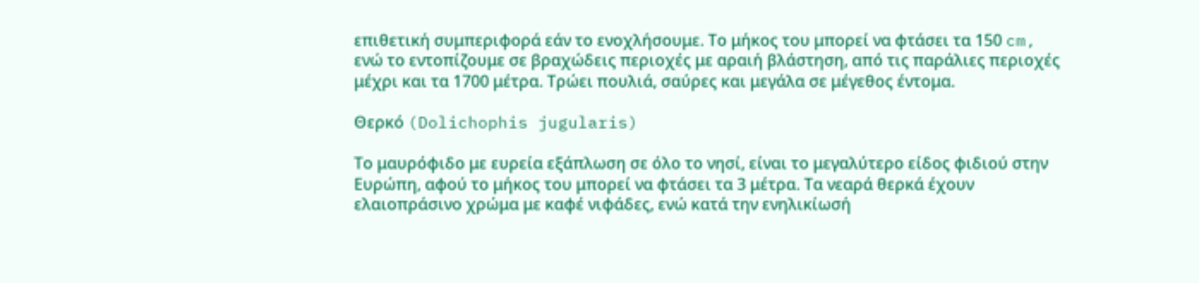επιθετική συμπεριφορά εάν το ενοχλήσουμε. Το μήκος του μπορεί να φτάσει τα 150 cm, ενώ το εντοπίζουμε σε βραχώδεις περιοχές με αραιή βλάστηση, από τις παράλιες περιοχές μέχρι και τα 1700 μέτρα. Τρώει πουλιά, σαύρες και μεγάλα σε μέγεθος έντομα.

Θερκό (Dolichophis jugularis)

Το μαυρόφιδο με ευρεία εξάπλωση σε όλο το νησί, είναι το μεγαλύτερο είδος φιδιού στην Ευρώπη, αφού το μήκος του μπορεί να φτάσει τα 3 μέτρα. Τα νεαρά θερκά έχουν ελαιοπράσινο χρώμα με καφέ νιφάδες, ενώ κατά την ενηλικίωσή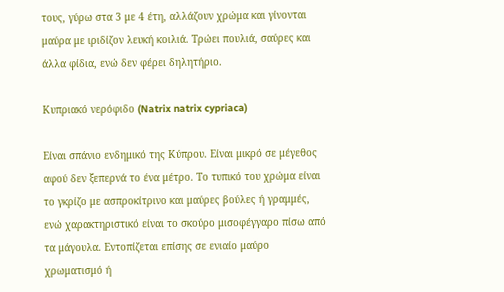τους, γύρω στα 3 με 4 έτη, αλλάζουν χρώμα και γίνονται μαύρα με ιριδίζον λευκή κοιλιά. Τρώει πουλιά, σαύρες και άλλα φίδια, ενώ δεν φέρει δηλητήριο.

Κυπριακό νερόφιδο (Natrix natrix cypriaca)

Είναι σπάνιο ενδημικό της Κύπρου. Είναι μικρό σε μέγεθος αφού δεν ξεπερνά το ένα μέτρο. Το τυπικό του χρώμα είναι το γκρίζο με ασπροκίτρινο και μαύρες βούλες ή γραμμές, ενώ χαρακτηριστικό είναι το σκούρο μισοφέγγαρο πίσω από τα μάγουλα. Εντοπίζεται επίσης σε ενιαίο μαύρο χρωματισμό ή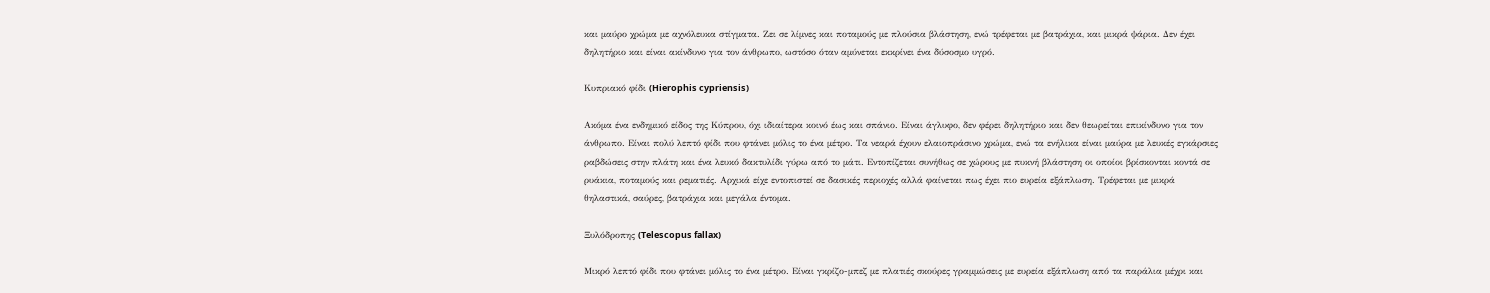και μαύρο χρώμα με αχνόλευκα στίγματα. Ζει σε λίμνες και ποταμούς με πλούσια βλάστηση, ενώ τρέφεται με βατράχια, και μικρά ψάρια. Δεν έχει δηλητήριο και είναι ακίνδυνο για τον άνθρωπο, ωστόσο όταν αμύνεται εκκρίνει ένα δύσοσμο υγρό.

Κυπριακό φίδι (Hierophis cypriensis)

Ακόμα ένα ενδημικό είδος της Κύπρου, όχι ιδιαίτερα κοινό έως και σπάνιο. Είναι άγλυφο, δεν φέρει δηλητήριο και δεν θεωρείται επικίνδυνο για τον άνθρωπο. Είναι πολύ λεπτό φίδι που φτάνει μόλις το ένα μέτρο. Τα νεαρά έχουν ελαιοπράσινο χρώμα, ενώ τα ενήλικα είναι μαύρα με λευκές εγκάρσιες ραβδώσεις στην πλάτη και ένα λευκό δακτυλίδι γύρω από το μάτι. Εντοπίζεται συνήθως σε χώρους με πυκνή βλάστηση οι οποίοι βρίσκονται κοντά σε ρυάκια, ποταμούς και ρεματιές. Αρχικά είχε εντοπιστεί σε δασικές περιοχές αλλά φαίνεται πως έχει πιο ευρεία εξάπλωση. Τρέφεται με μικρά θηλαστικά, σαύρες, βατράχια και μεγάλα έντομα.

Ξυλόδροπης (Telescopus fallax)

Μικρό λεπτό φίδι που φτάνει μόλις το ένα μέτρο. Είναι γκρίζο-μπεζ με πλατιές σκούρες γραμμώσεις με ευρεία εξάπλωση από τα παράλια μέχρι και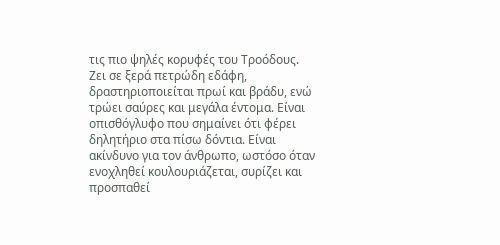τις πιο ψηλές κορυφές του Τροόδους. Ζει σε ξερά πετρώδη εδάφη, δραστηριοποιείται πρωί και βράδυ, ενώ τρώει σαύρες και μεγάλα έντομα. Είναι οπισθόγλυφο που σημαίνει ότι φέρει δηλητήριο στα πίσω δόντια. Είναι ακίνδυνο για τον άνθρωπο, ωστόσο όταν ενοχληθεί κουλουριάζεται, συρίζει και προσπαθεί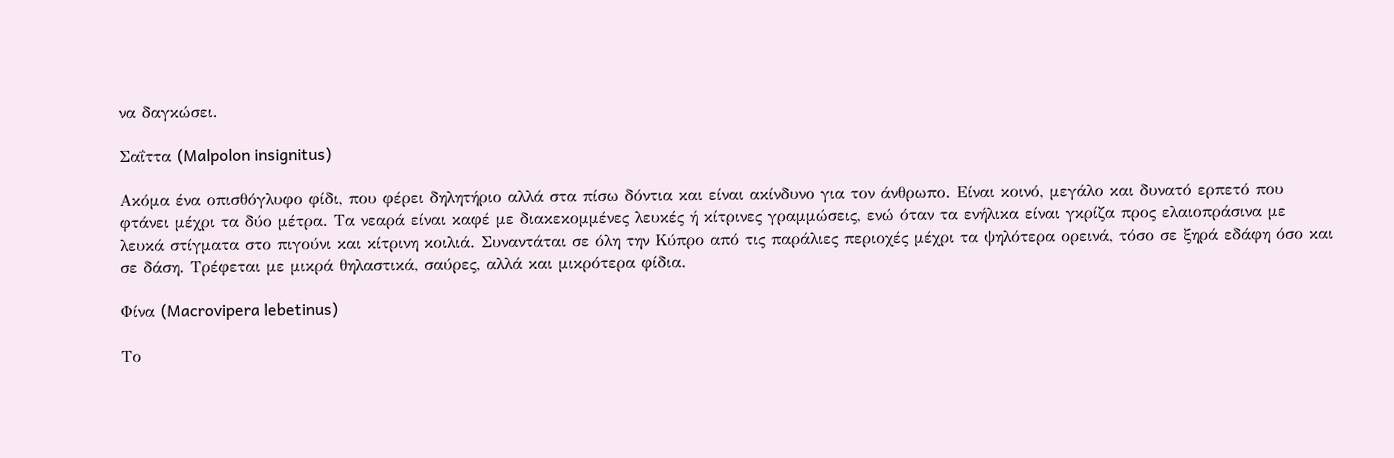να δαγκώσει.

Σαΐττα (Malpolon insignitus)

Ακόμα ένα οπισθόγλυφο φίδι, που φέρει δηλητήριο αλλά στα πίσω δόντια και είναι ακίνδυνο για τον άνθρωπο. Είναι κοινό, μεγάλο και δυνατό ερπετό που φτάνει μέχρι τα δύο μέτρα. Τα νεαρά είναι καφέ με διακεκομμένες λευκές ή κίτρινες γραμμώσεις, ενώ όταν τα ενήλικα είναι γκρίζα προς ελαιοπράσινα με λευκά στίγματα στο πιγούνι και κίτρινη κοιλιά. Συναντάται σε όλη την Κύπρο από τις παράλιες περιοχές μέχρι τα ψηλότερα ορεινά, τόσο σε ξηρά εδάφη όσο και σε δάση. Τρέφεται με μικρά θηλαστικά, σαύρες, αλλά και μικρότερα φίδια.

Φίνα (Macrovipera lebetinus)

Το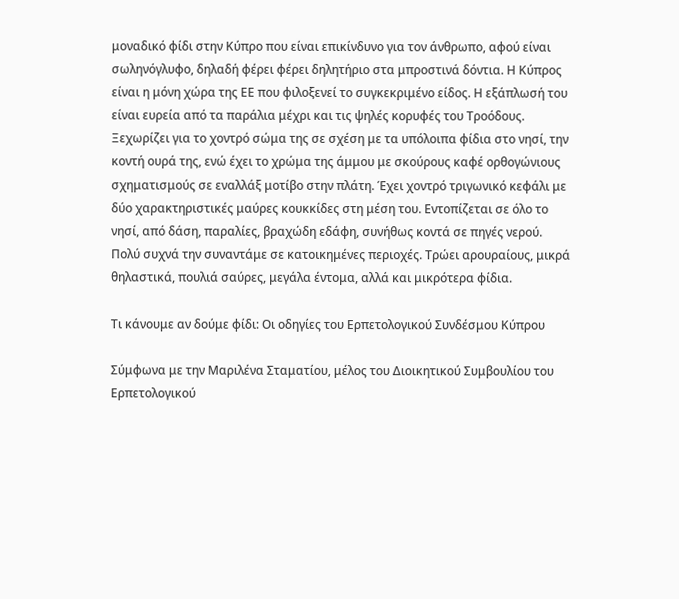μοναδικό φίδι στην Κύπρο που είναι επικίνδυνο για τον άνθρωπο, αφού είναι σωληνόγλυφο, δηλαδή φέρει φέρει δηλητήριο στα μπροστινά δόντια. Η Κύπρος είναι η μόνη χώρα της ΕΕ που φιλοξενεί το συγκεκριμένο είδος. Η εξάπλωσή του είναι ευρεία από τα παράλια μέχρι και τις ψηλές κορυφές του Τροόδους. Ξεχωρίζει για το χοντρό σώμα της σε σχέση με τα υπόλοιπα φίδια στο νησί, την κοντή ουρά της, ενώ έχει το χρώμα της άμμου με σκούρους καφέ ορθογώνιους σχηματισμούς σε εναλλάξ μοτίβο στην πλάτη. Έχει χοντρό τριγωνικό κεφάλι με δύο χαρακτηριστικές μαύρες κουκκίδες στη μέση του. Εντοπίζεται σε όλο το νησί, από δάση, παραλίες, βραχώδη εδάφη, συνήθως κοντά σε πηγές νερού. Πολύ συχνά την συναντάμε σε κατοικημένες περιοχές. Τρώει αρουραίους, μικρά θηλαστικά, πουλιά σαύρες, μεγάλα έντομα, αλλά και μικρότερα φίδια.

Τι κάνουμε αν δούμε φίδι: Οι οδηγίες του Ερπετολογικού Συνδέσμου Κύπρου

Σύμφωνα με την Μαριλένα Σταματίου, μέλος του Διοικητικού Συμβουλίου του Ερπετολογικού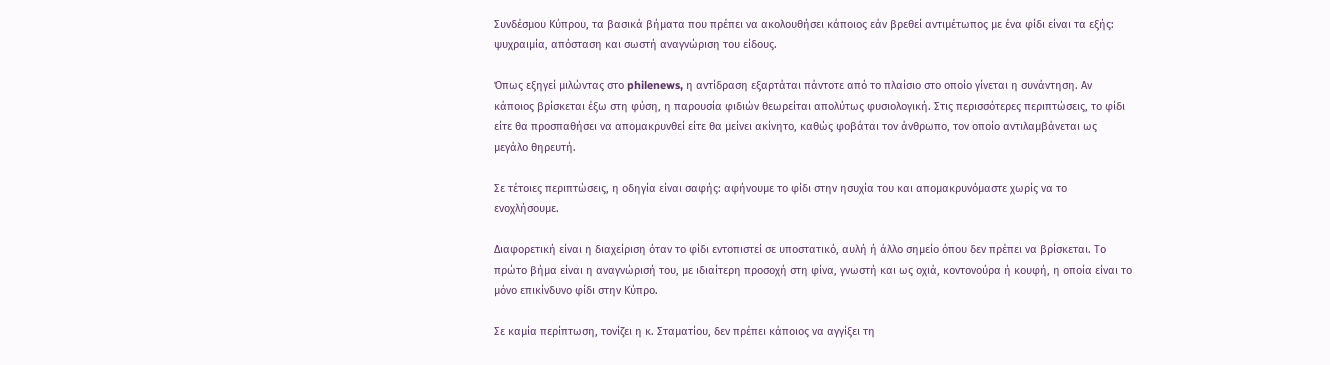Συνδέσμου Κύπρου, τα βασικά βήματα που πρέπει να ακολουθήσει κάποιος εάν βρεθεί αντιμέτωπος με ένα φίδι είναι τα εξής: ψυχραιμία, απόσταση και σωστή αναγνώριση του είδους.

Όπως εξηγεί μιλώντας στο philenews, η αντίδραση εξαρτάται πάντοτε από το πλαίσιο στο οποίο γίνεται η συνάντηση. Αν κάποιος βρίσκεται έξω στη φύση, η παρουσία φιδιών θεωρείται απολύτως φυσιολογική. Στις περισσότερες περιπτώσεις, το φίδι είτε θα προσπαθήσει να απομακρυνθεί είτε θα μείνει ακίνητο, καθώς φοβάται τον άνθρωπο, τον οποίο αντιλαμβάνεται ως μεγάλο θηρευτή.

Σε τέτοιες περιπτώσεις, η οδηγία είναι σαφής: αφήνουμε το φίδι στην ησυχία του και απομακρυνόμαστε χωρίς να το ενοχλήσουμε.

Διαφορετική είναι η διαχείριση όταν το φίδι εντοπιστεί σε υποστατικό, αυλή ή άλλο σημείο όπου δεν πρέπει να βρίσκεται. Το πρώτο βήμα είναι η αναγνώρισή του, με ιδιαίτερη προσοχή στη φίνα, γνωστή και ως οχιά, κοντονούρα ή κουφή, η οποία είναι το μόνο επικίνδυνο φίδι στην Κύπρο.

Σε καμία περίπτωση, τονίζει η κ. Σταματίου, δεν πρέπει κάποιος να αγγίξει τη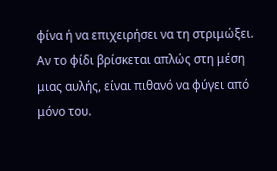φίνα ή να επιχειρήσει να τη στριμώξει. Αν το φίδι βρίσκεται απλώς στη μέση μιας αυλής, είναι πιθανό να φύγει από μόνο του.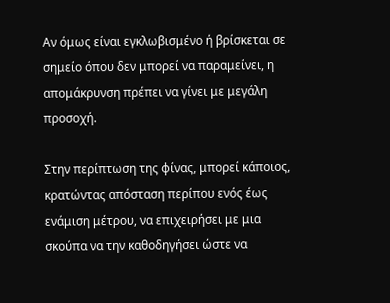Αν όμως είναι εγκλωβισμένο ή βρίσκεται σε σημείο όπου δεν μπορεί να παραμείνει, η απομάκρυνση πρέπει να γίνει με μεγάλη προσοχή.

Στην περίπτωση της φίνας, μπορεί κάποιος, κρατώντας απόσταση περίπου ενός έως ενάμιση μέτρου, να επιχειρήσει με μια σκούπα να την καθοδηγήσει ώστε να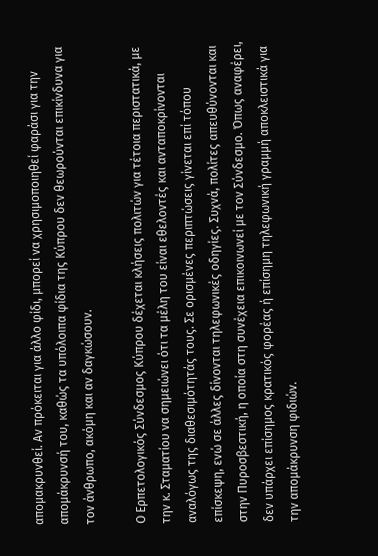απομακρυνθεί. Αν πρόκειται για άλλο φίδι, μπορεί να χρησιμοποιηθεί φαράσι για την απομάκρυνσή του, καθώς τα υπόλοιπα φίδια της Κύπρου δεν θεωρούνται επικίνδυνα για τον άνθρωπο, ακόμη και αν δαγκώσουν.

Ο Ερπετολογικός Σύνδεσμος Κύπρου δέχεται κλήσεις πολιτών για τέτοια περιστατικά, με την κ. Σταματίου να σημειώνει ότι τα μέλη του είναι εθελοντές και ανταποκρίνονται αναλόγως της διαθεσιμότητάς τους. Σε ορισμένες περιπτώσεις γίνεται επί τόπου επίσκεψη, ενώ σε άλλες δίνονται τηλεφωνικές οδηγίες. Συχνά, πολίτες απευθύνονται και στην Πυροσβεστική, η οποία στη συνέχεια επικοινωνεί με τον Σύνδεσμο. Όπως αναφέρει, δεν υπάρχει επίσημος κρατικός φορέας ή επίσημη τηλεφωνική γραμμή αποκλειστικά για την απομάκρυνση φιδιών.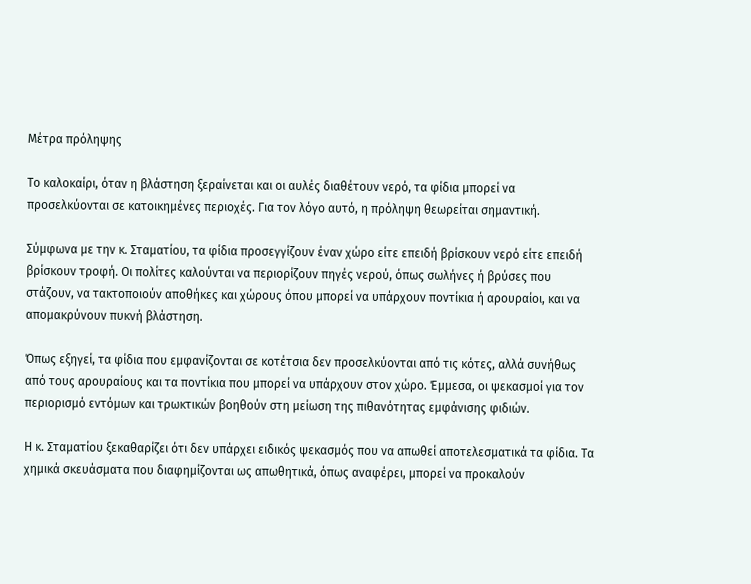Μέτρα πρόληψης

Το καλοκαίρι, όταν η βλάστηση ξεραίνεται και οι αυλές διαθέτουν νερό, τα φίδια μπορεί να προσελκύονται σε κατοικημένες περιοχές. Για τον λόγο αυτό, η πρόληψη θεωρείται σημαντική.

Σύμφωνα με την κ. Σταματίου, τα φίδια προσεγγίζουν έναν χώρο είτε επειδή βρίσκουν νερό είτε επειδή βρίσκουν τροφή. Οι πολίτες καλούνται να περιορίζουν πηγές νερού, όπως σωλήνες ή βρύσες που στάζουν, να τακτοποιούν αποθήκες και χώρους όπου μπορεί να υπάρχουν ποντίκια ή αρουραίοι, και να απομακρύνουν πυκνή βλάστηση.

Όπως εξηγεί, τα φίδια που εμφανίζονται σε κοτέτσια δεν προσελκύονται από τις κότες, αλλά συνήθως από τους αρουραίους και τα ποντίκια που μπορεί να υπάρχουν στον χώρο. Έμμεσα, οι ψεκασμοί για τον περιορισμό εντόμων και τρωκτικών βοηθούν στη μείωση της πιθανότητας εμφάνισης φιδιών.

Η κ. Σταματίου ξεκαθαρίζει ότι δεν υπάρχει ειδικός ψεκασμός που να απωθεί αποτελεσματικά τα φίδια. Τα χημικά σκευάσματα που διαφημίζονται ως απωθητικά, όπως αναφέρει, μπορεί να προκαλούν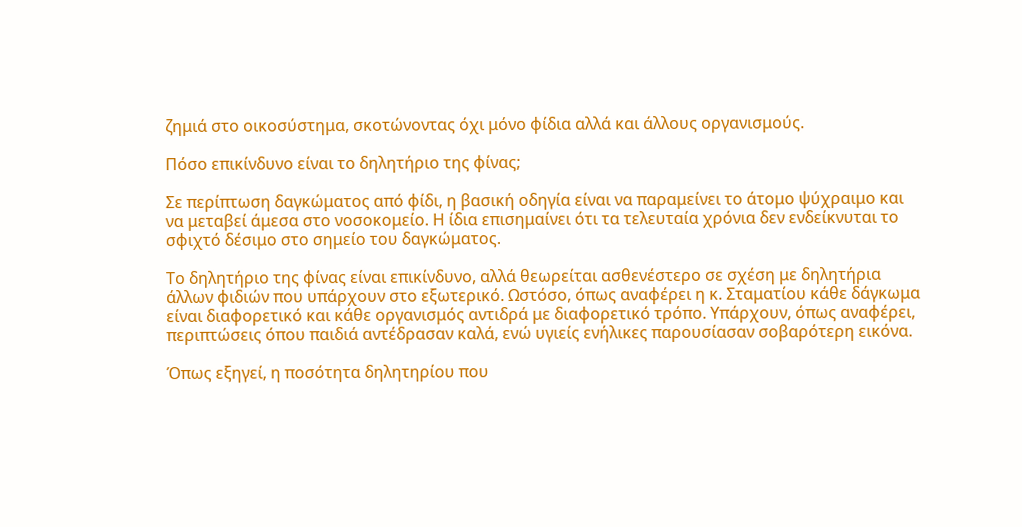ζημιά στο οικοσύστημα, σκοτώνοντας όχι μόνο φίδια αλλά και άλλους οργανισμούς.

Πόσο επικίνδυνο είναι το δηλητήριο της φίνας;

Σε περίπτωση δαγκώματος από φίδι, η βασική οδηγία είναι να παραμείνει το άτομο ψύχραιμο και να μεταβεί άμεσα στο νοσοκομείο. Η ίδια επισημαίνει ότι τα τελευταία χρόνια δεν ενδείκνυται το σφιχτό δέσιμο στο σημείο του δαγκώματος.

Το δηλητήριο της φίνας είναι επικίνδυνο, αλλά θεωρείται ασθενέστερο σε σχέση με δηλητήρια άλλων φιδιών που υπάρχουν στο εξωτερικό. Ωστόσο, όπως αναφέρει η κ. Σταματίου κάθε δάγκωμα είναι διαφορετικό και κάθε οργανισμός αντιδρά με διαφορετικό τρόπο. Υπάρχουν, όπως αναφέρει, περιπτώσεις όπου παιδιά αντέδρασαν καλά, ενώ υγιείς ενήλικες παρουσίασαν σοβαρότερη εικόνα.

Όπως εξηγεί, η ποσότητα δηλητηρίου που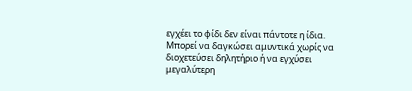εγχέει το φίδι δεν είναι πάντοτε η ίδια. Μπορεί να δαγκώσει αμυντικά χωρίς να διοχετεύσει δηλητήριο ή να εγχύσει μεγαλύτερη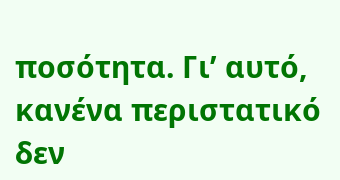ποσότητα. Γι’ αυτό, κανένα περιστατικό δεν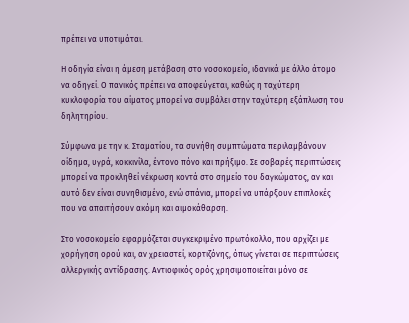πρέπει να υποτιμάται.

Η οδηγία είναι η άμεση μετάβαση στο νοσοκομείο, ιδανικά με άλλο άτομο να οδηγεί. Ο πανικός πρέπει να αποφεύγεται, καθώς η ταχύτερη κυκλοφορία του αίματος μπορεί να συμβάλει στην ταχύτερη εξάπλωση του δηλητηρίου.

Σύμφωνα με την κ. Σταματίου, τα συνήθη συμπτώματα περιλαμβάνουν οίδημα, υγρά, κοκκινίλα, έντονο πόνο και πρήξιμο. Σε σοβαρές περιπτώσεις μπορεί να προκληθεί νέκρωση κοντά στο σημείο του δαγκώματος, αν και αυτό δεν είναι συνηθισμένο, ενώ σπάνια, μπορεί να υπάρξουν επιπλοκές που να απαιτήσουν ακόμη και αιμοκάθαρση.

Στο νοσοκομείο εφαρμόζεται συγκεκριμένο πρωτόκολλο, που αρχίζει με χορήγηση ορού και, αν χρειαστεί, κορτιζόνης, όπως γίνεται σε περιπτώσεις αλλεργικής αντίδρασης. Αντιοφικός ορός χρησιμοποιείται μόνο σε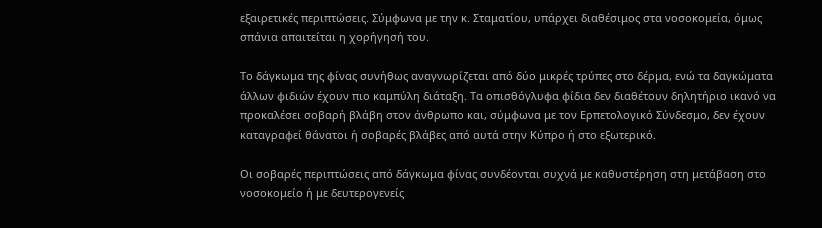εξαιρετικές περιπτώσεις. Σύμφωνα με την κ. Σταματίου, υπάρχει διαθέσιμος στα νοσοκομεία, όμως σπάνια απαιτείται η χορήγησή του.

Το δάγκωμα της φίνας συνήθως αναγνωρίζεται από δύο μικρές τρύπες στο δέρμα, ενώ τα δαγκώματα άλλων φιδιών έχουν πιο καμπύλη διάταξη. Τα οπισθόγλυφα φίδια δεν διαθέτουν δηλητήριο ικανό να προκαλέσει σοβαρή βλάβη στον άνθρωπο και, σύμφωνα με τον Ερπετολογικό Σύνδεσμο, δεν έχουν καταγραφεί θάνατοι ή σοβαρές βλάβες από αυτά στην Κύπρο ή στο εξωτερικό.

Οι σοβαρές περιπτώσεις από δάγκωμα φίνας συνδέονται συχνά με καθυστέρηση στη μετάβαση στο νοσοκομείο ή με δευτερογενείς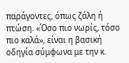παράγοντες, όπως ζάλη ή πτώση. «Όσο πιο νωρίς, τόσο πιο καλά», είναι η βασική οδηγία σύμφωνα με την κ.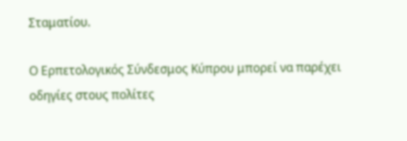Σταματίου.

Ο Ερπετολογικός Σύνδεσμος Κύπρου μπορεί να παρέχει οδηγίες στους πολίτες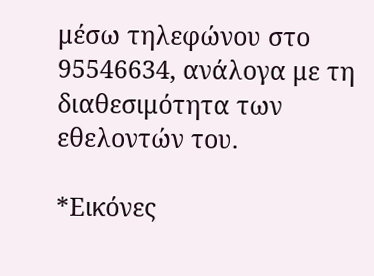μέσω τηλεφώνου στο 95546634, ανάλογα με τη διαθεσιμότητα των εθελοντών του.

*Εικόνες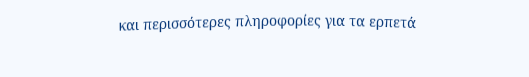και περισσότερες πληροφορίες για τα ερπετά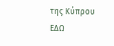της Κύπρου ΕΔΩ